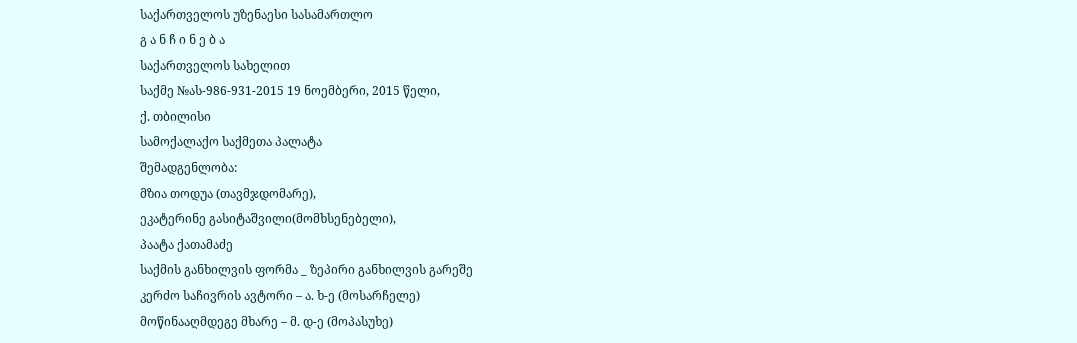საქართველოს უზენაესი სასამართლო
გ ა ნ ჩ ი ნ ე ბ ა
საქართველოს სახელით
საქმე №ას-986-931-2015 19 ნოემბერი, 2015 წელი,
ქ. თბილისი
სამოქალაქო საქმეთა პალატა
შემადგენლობა:
მზია თოდუა (თავმჯდომარე),
ეკატერინე გასიტაშვილი(მომხსენებელი),
პაატა ქათამაძე
საქმის განხილვის ფორმა _ ზეპირი განხილვის გარეშე
კერძო საჩივრის ავტორი – ა. ხ-ე (მოსარჩელე)
მოწინააღმდეგე მხარე – მ. დ-ე (მოპასუხე)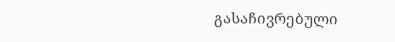გასაჩივრებული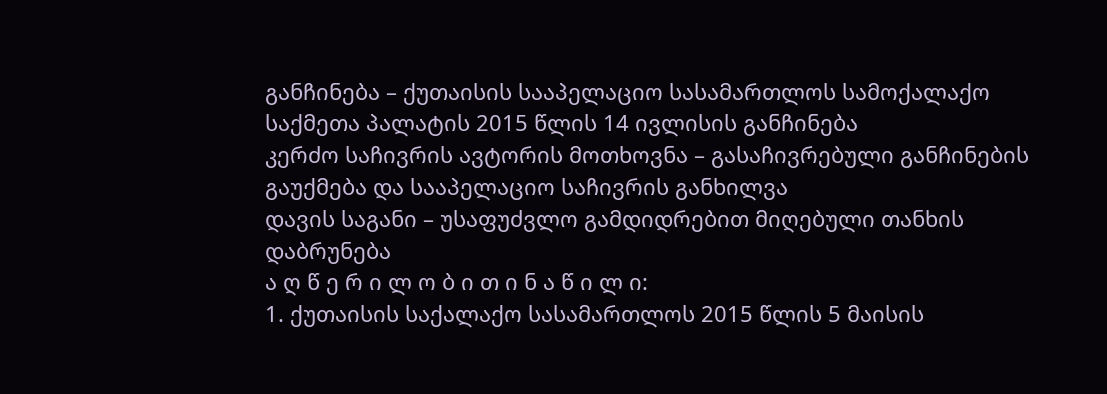განჩინება – ქუთაისის სააპელაციო სასამართლოს სამოქალაქო საქმეთა პალატის 2015 წლის 14 ივლისის განჩინება
კერძო საჩივრის ავტორის მოთხოვნა – გასაჩივრებული განჩინების გაუქმება და სააპელაციო საჩივრის განხილვა
დავის საგანი – უსაფუძვლო გამდიდრებით მიღებული თანხის დაბრუნება
ა ღ წ ე რ ი ლ ო ბ ი თ ი ნ ა წ ი ლ ი:
1. ქუთაისის საქალაქო სასამართლოს 2015 წლის 5 მაისის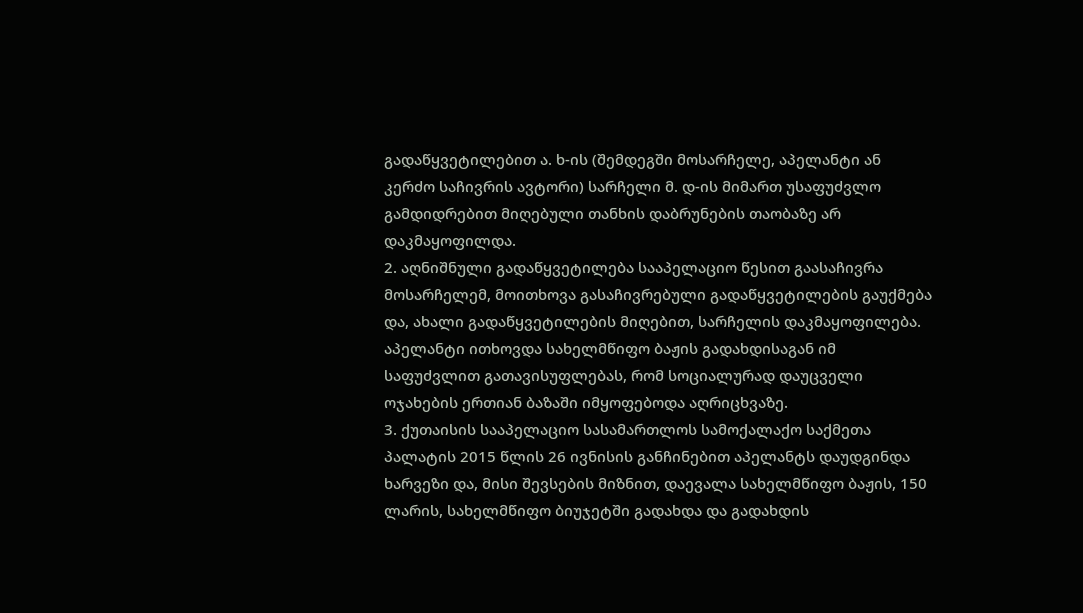გადაწყვეტილებით ა. ხ-ის (შემდეგში მოსარჩელე, აპელანტი ან კერძო საჩივრის ავტორი) სარჩელი მ. დ-ის მიმართ უსაფუძვლო გამდიდრებით მიღებული თანხის დაბრუნების თაობაზე არ დაკმაყოფილდა.
2. აღნიშნული გადაწყვეტილება სააპელაციო წესით გაასაჩივრა მოსარჩელემ, მოითხოვა გასაჩივრებული გადაწყვეტილების გაუქმება და, ახალი გადაწყვეტილების მიღებით, სარჩელის დაკმაყოფილება. აპელანტი ითხოვდა სახელმწიფო ბაჟის გადახდისაგან იმ საფუძვლით გათავისუფლებას, რომ სოციალურად დაუცველი ოჯახების ერთიან ბაზაში იმყოფებოდა აღრიცხვაზე.
3. ქუთაისის სააპელაციო სასამართლოს სამოქალაქო საქმეთა პალატის 2015 წლის 26 ივნისის განჩინებით აპელანტს დაუდგინდა ხარვეზი და, მისი შევსების მიზნით, დაევალა სახელმწიფო ბაჟის, 150 ლარის, სახელმწიფო ბიუჯეტში გადახდა და გადახდის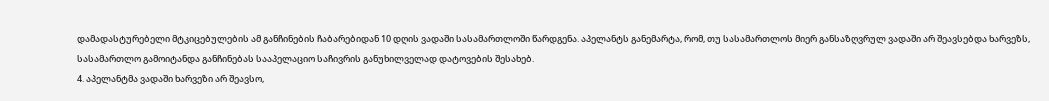დამადასტურებელი მტკიცებულების ამ განჩინების ჩაბარებიდან 10 დღის ვადაში სასამართლოში წარდგენა. აპელანტს განემარტა, რომ, თუ სასამართლოს მიერ განსაზღვრულ ვადაში არ შეავსებდა ხარვეზს, სასამართლო გამოიტანდა განჩინებას სააპელაციო საჩივრის განუხილველად დატოვების შესახებ.
4. აპელანტმა ვადაში ხარვეზი არ შეავსო,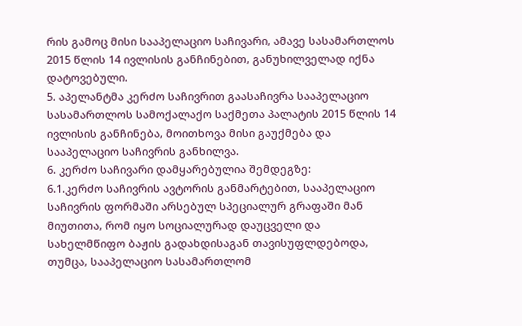რის გამოც მისი სააპელაციო საჩივარი, ამავე სასამართლოს 2015 წლის 14 ივლისის განჩინებით, განუხილველად იქნა დატოვებული.
5. აპელანტმა კერძო საჩივრით გაასაჩივრა სააპელაციო სასამართლოს სამოქალაქო საქმეთა პალატის 2015 წლის 14 ივლისის განჩინება, მოითხოვა მისი გაუქმება და სააპელაციო საჩივრის განხილვა.
6. კერძო საჩივარი დამყარებულია შემდეგზე:
6.1.კერძო საჩივრის ავტორის განმარტებით, სააპელაციო საჩივრის ფორმაში არსებულ სპეციალურ გრაფაში მან მიუთითა, რომ იყო სოციალურად დაუცველი და სახელმწიფო ბაჟის გადახდისაგან თავისუფლდებოდა, თუმცა, სააპელაციო სასამართლომ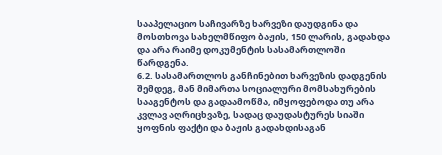სააპელაციო საჩივარზე ხარვეზი დაუდგინა და მოსთხოვა სახელმწიფო ბაჟის, 150 ლარის, გადახდა და არა რაიმე დოკუმენტის სასამართლოში წარდგენა.
6.2. სასამართლოს განჩინებით ხარვეზის დადგენის შემდეგ, მან მიმართა სოციალური მომსახურების სააგენტოს და გადაამოწმა, იმყოფებოდა თუ არა კვლავ აღრიცხვაზე, სადაც დაუდასტურეს სიაში ყოფნის ფაქტი და ბაჟის გადახდისაგან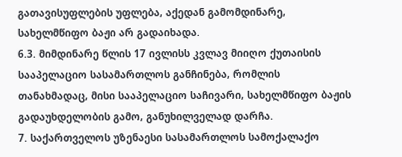გათავისუფლების უფლება, აქედან გამომდინარე, სახელმწიფო ბაჟი არ გადაიხადა.
6.3. მიმდინარე წლის 17 ივლისს კვლავ მიიღო ქუთაისის სააპელაციო სასამართლოს განჩინება, რომლის თანახმადაც, მისი სააპელაციო საჩივარი, სახელმწიფო ბაჟის გადაუხდელობის გამო, განუხილველად დარჩა.
7. საქართველოს უზენაესი სასამართლოს სამოქალაქო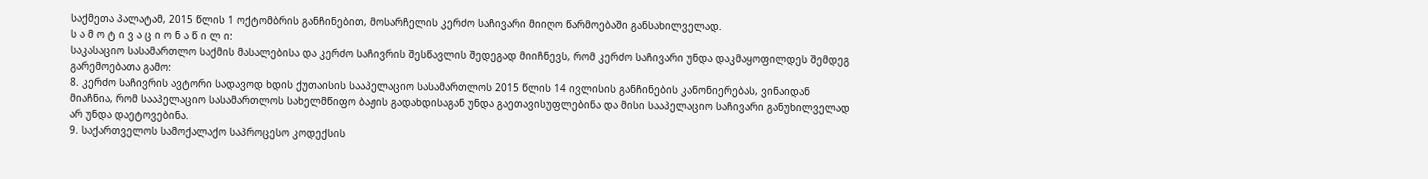საქმეთა პალატამ, 2015 წლის 1 ოქტომბრის განჩინებით, მოსარჩელის კერძო საჩივარი მიიღო წარმოებაში განსახილველად.
ს ა მ ო ტ ი ვ ა ც ი ო ნ ა წ ი ლ ი:
საკასაციო სასამართლო საქმის მასალებისა და კერძო საჩივრის შესწავლის შედეგად მიიჩნევს, რომ კერძო საჩივარი უნდა დაკმაყოფილდეს შემდეგ გარემოებათა გამო:
8. კერძო საჩივრის ავტორი სადავოდ ხდის ქუთაისის სააპელაციო სასამართლოს 2015 წლის 14 ივლისის განჩინების კანონიერებას, ვინაიდან მიაჩნია, რომ სააპელაციო სასამართლოს სახელმწიფო ბაჟის გადახდისაგან უნდა გაეთავისუფლებინა და მისი სააპელაციო საჩივარი განუხილველად არ უნდა დაეტოვებინა.
9. საქართველოს სამოქალაქო საპროცესო კოდექსის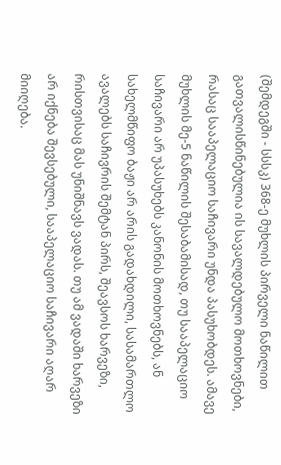(შემდეგში - სსსკ) 368-ე მუხლის პირველი ნაწილით გათვალისწინებულია ის სავალდებულო მოთხოვნები, რასაც სააპელაციო საჩივარი უნდა პასუხობდეს. ამავე მუხლის მე-5 ნაწილის შესაბამისად, თუ სააპელაციო საჩივარი არ უპასუხებს კანონის მოთხოვნებს, ან სახელმწიფო ბაჟი არ არის გადახდილი, სასამართლო ავალებს საჩივრის შემტან პირს, შეავსოს ხარვეზი, რისთვისაც მას უნიშნავს ვადას. თუ ამ ვადაში ხარვეზი არ იქნება შევსებული, სააპელაციო საჩივარი აღარ მიიღება.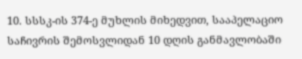10. სსსკ-ის 374-ე მუხლის მიხედვით, სააპელაციო საჩივრის შემოსვლიდან 10 დღის განმავლობაში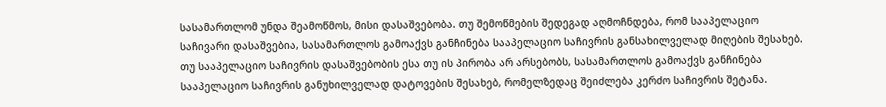სასამართლომ უნდა შეამოწმოს, მისი დასაშვებობა. თუ შემოწმების შედეგად აღმოჩნდება, რომ სააპელაციო საჩივარი დასაშვებია, სასამართლოს გამოაქვს განჩინება სააპელაციო საჩივრის განსახილველად მიღების შესახებ. თუ სააპელაციო საჩივრის დასაშვებობის ესა თუ ის პირობა არ არსებობს, სასამართლოს გამოაქვს განჩინება სააპელაციო საჩივრის განუხილველად დატოვების შესახებ, რომელზედაც შეიძლება კერძო საჩივრის შეტანა.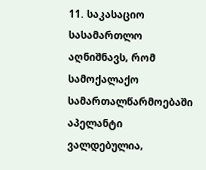11. საკასაციო სასამართლო აღნიშნავს, რომ სამოქალაქო სამართალწარმოებაში აპელანტი ვალდებულია,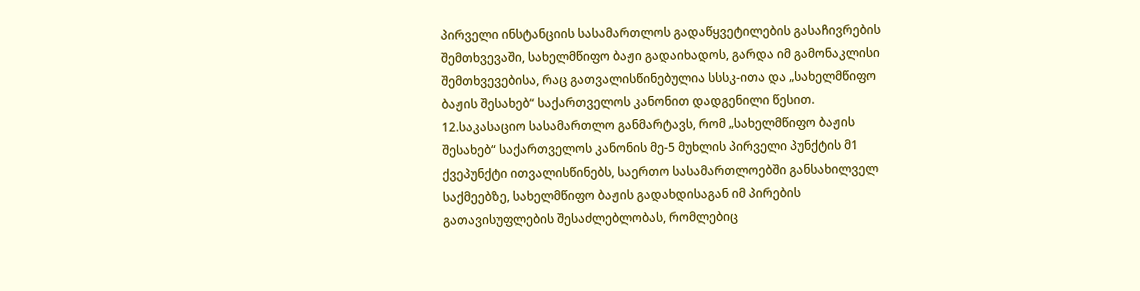პირველი ინსტანციის სასამართლოს გადაწყვეტილების გასაჩივრების შემთხვევაში, სახელმწიფო ბაჟი გადაიხადოს, გარდა იმ გამონაკლისი შემთხვევებისა, რაც გათვალისწინებულია სსსკ-ითა და „სახელმწიფო ბაჟის შესახებ“ საქართველოს კანონით დადგენილი წესით.
12.საკასაციო სასამართლო განმარტავს, რომ „სახელმწიფო ბაჟის შესახებ“ საქართველოს კანონის მე-5 მუხლის პირველი პუნქტის მ1 ქვეპუნქტი ითვალისწინებს, საერთო სასამართლოებში განსახილველ საქმეებზე, სახელმწიფო ბაჟის გადახდისაგან იმ პირების გათავისუფლების შესაძლებლობას, რომლებიც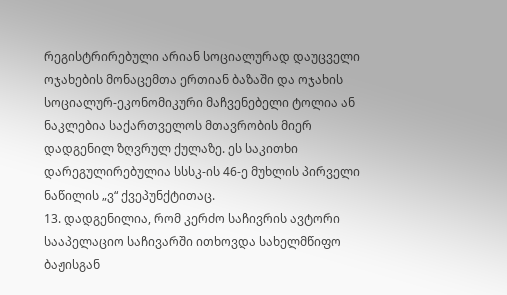რეგისტრირებული არიან სოციალურად დაუცველი ოჯახების მონაცემთა ერთიან ბაზაში და ოჯახის სოციალურ-ეკონომიკური მაჩვენებელი ტოლია ან ნაკლებია საქართველოს მთავრობის მიერ დადგენილ ზღვრულ ქულაზე. ეს საკითხი დარეგულირებულია სსსკ-ის 46-ე მუხლის პირველი ნაწილის „ვ“ ქვეპუნქტითაც.
13. დადგენილია, რომ კერძო საჩივრის ავტორი სააპელაციო საჩივარში ითხოვდა სახელმწიფო ბაჟისგან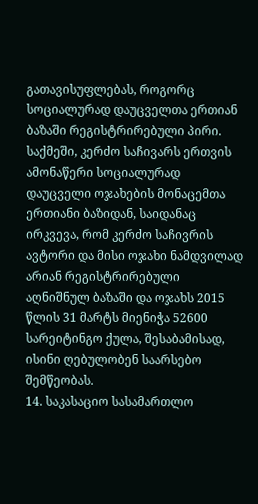გათავისუფლებას, როგორც სოციალურად დაუცველთა ერთიან ბაზაში რეგისტრირებული პირი. საქმეში, კერძო საჩივარს ერთვის ამონაწერი სოციალურად დაუცველი ოჯახების მონაცემთა ერთიანი ბაზიდან, საიდანაც ირკვევა, რომ კერძო საჩივრის ავტორი და მისი ოჯახი ნამდვილად არიან რეგისტრირებული აღნიშნულ ბაზაში და ოჯახს 2015 წლის 31 მარტს მიენიჭა 52600 სარეიტინგო ქულა, შესაბამისად, ისინი ღებულობენ საარსებო შემწეობას.
14. საკასაციო სასამართლო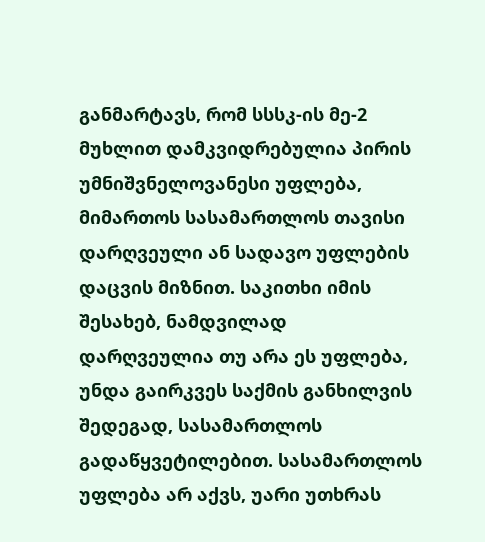განმარტავს, რომ სსსკ-ის მე-2 მუხლით დამკვიდრებულია პირის უმნიშვნელოვანესი უფლება, მიმართოს სასამართლოს თავისი დარღვეული ან სადავო უფლების დაცვის მიზნით. საკითხი იმის შესახებ, ნამდვილად დარღვეულია თუ არა ეს უფლება, უნდა გაირკვეს საქმის განხილვის შედეგად, სასამართლოს გადაწყვეტილებით. სასამართლოს უფლება არ აქვს, უარი უთხრას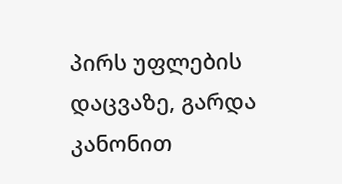პირს უფლების დაცვაზე, გარდა კანონით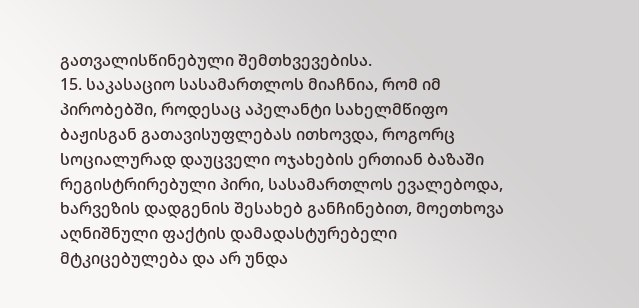გათვალისწინებული შემთხვევებისა.
15. საკასაციო სასამართლოს მიაჩნია, რომ იმ პირობებში, როდესაც აპელანტი სახელმწიფო ბაჟისგან გათავისუფლებას ითხოვდა, როგორც სოციალურად დაუცველი ოჯახების ერთიან ბაზაში რეგისტრირებული პირი, სასამართლოს ევალებოდა, ხარვეზის დადგენის შესახებ განჩინებით, მოეთხოვა აღნიშნული ფაქტის დამადასტურებელი მტკიცებულება და არ უნდა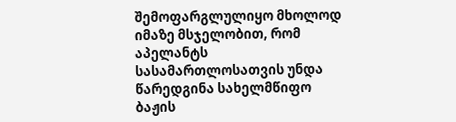შემოფარგლულიყო მხოლოდ იმაზე მსჯელობით, რომ აპელანტს სასამართლოსათვის უნდა წარედგინა სახელმწიფო ბაჟის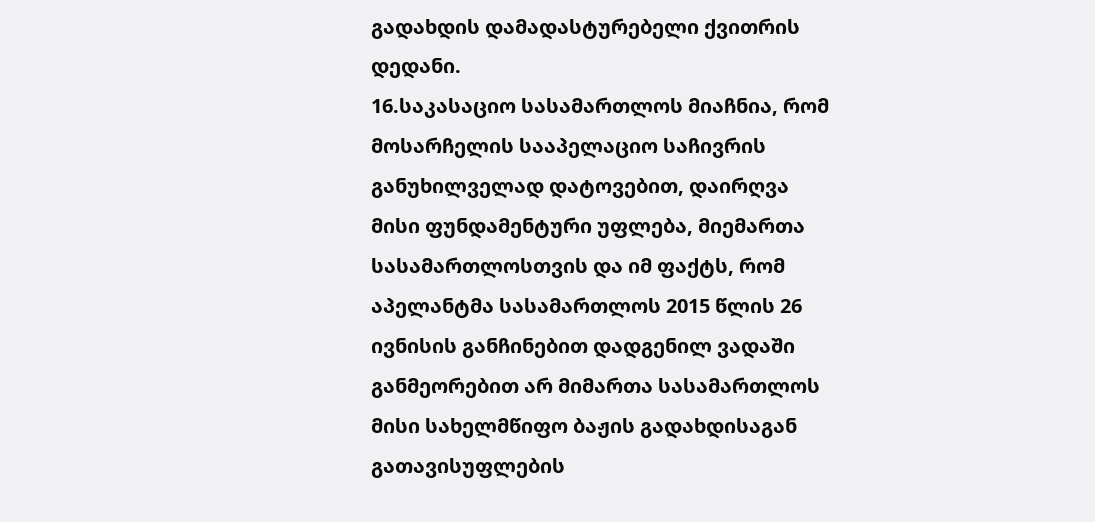გადახდის დამადასტურებელი ქვითრის დედანი.
16.საკასაციო სასამართლოს მიაჩნია, რომ მოსარჩელის სააპელაციო საჩივრის განუხილველად დატოვებით, დაირღვა მისი ფუნდამენტური უფლება, მიემართა სასამართლოსთვის და იმ ფაქტს, რომ აპელანტმა სასამართლოს 2015 წლის 26 ივნისის განჩინებით დადგენილ ვადაში განმეორებით არ მიმართა სასამართლოს მისი სახელმწიფო ბაჟის გადახდისაგან გათავისუფლების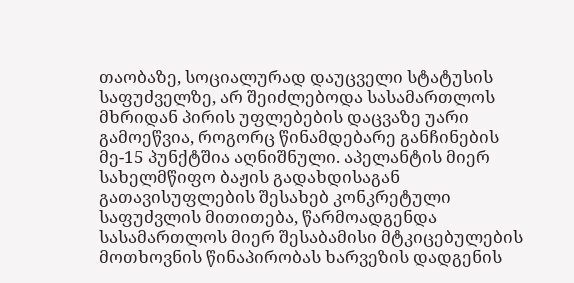თაობაზე, სოციალურად დაუცველი სტატუსის საფუძველზე, არ შეიძლებოდა სასამართლოს მხრიდან პირის უფლებების დაცვაზე უარი გამოეწვია, როგორც წინამდებარე განჩინების მე-15 პუნქტშია აღნიშნული. აპელანტის მიერ სახელმწიფო ბაჟის გადახდისაგან გათავისუფლების შესახებ კონკრეტული საფუძვლის მითითება, წარმოადგენდა სასამართლოს მიერ შესაბამისი მტკიცებულების მოთხოვნის წინაპირობას ხარვეზის დადგენის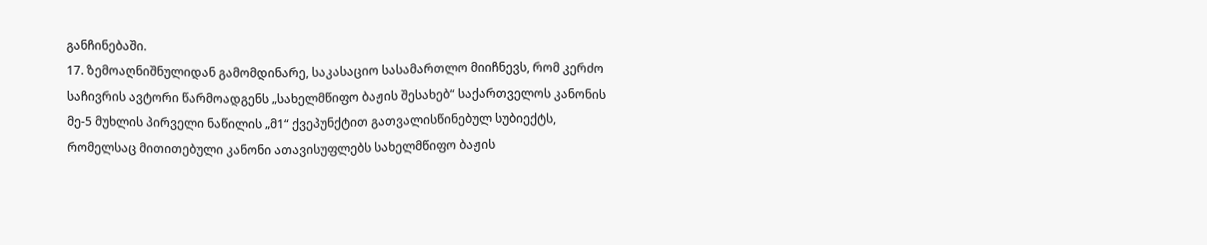განჩინებაში.
17. ზემოაღნიშნულიდან გამომდინარე, საკასაციო სასამართლო მიიჩნევს, რომ კერძო საჩივრის ავტორი წარმოადგენს „სახელმწიფო ბაჟის შესახებ“ საქართველოს კანონის მე-5 მუხლის პირველი ნაწილის „მ1“ ქვეპუნქტით გათვალისწინებულ სუბიექტს, რომელსაც მითითებული კანონი ათავისუფლებს სახელმწიფო ბაჟის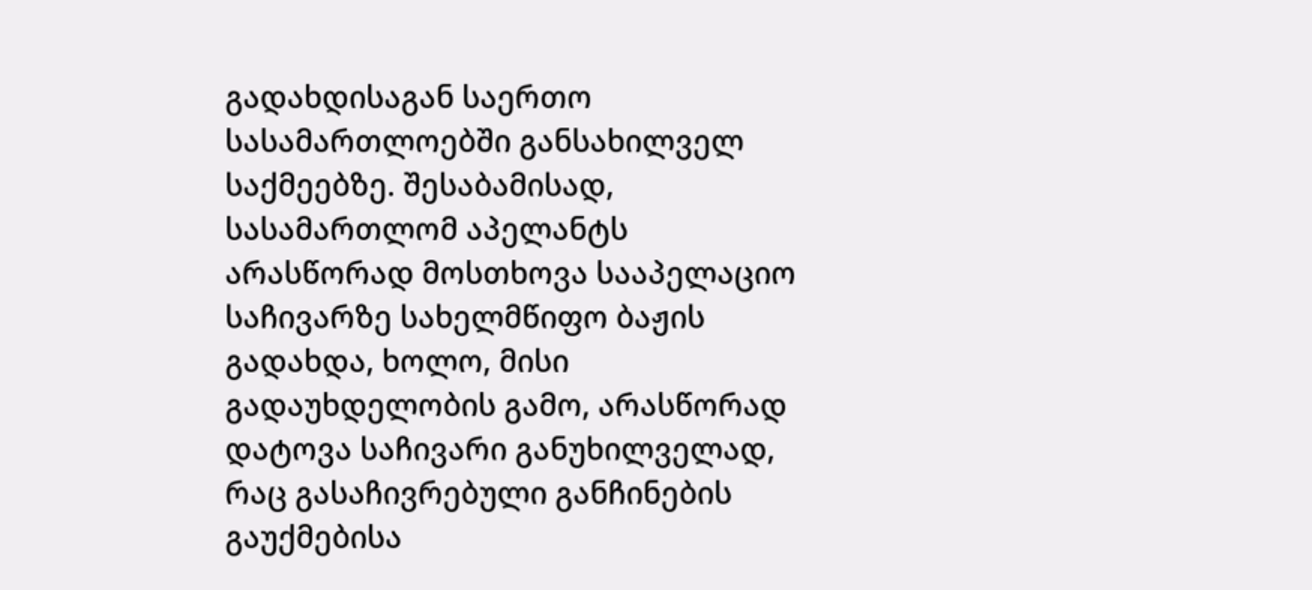გადახდისაგან საერთო სასამართლოებში განსახილველ საქმეებზე. შესაბამისად, სასამართლომ აპელანტს არასწორად მოსთხოვა სააპელაციო საჩივარზე სახელმწიფო ბაჟის გადახდა, ხოლო, მისი გადაუხდელობის გამო, არასწორად დატოვა საჩივარი განუხილველად, რაც გასაჩივრებული განჩინების გაუქმებისა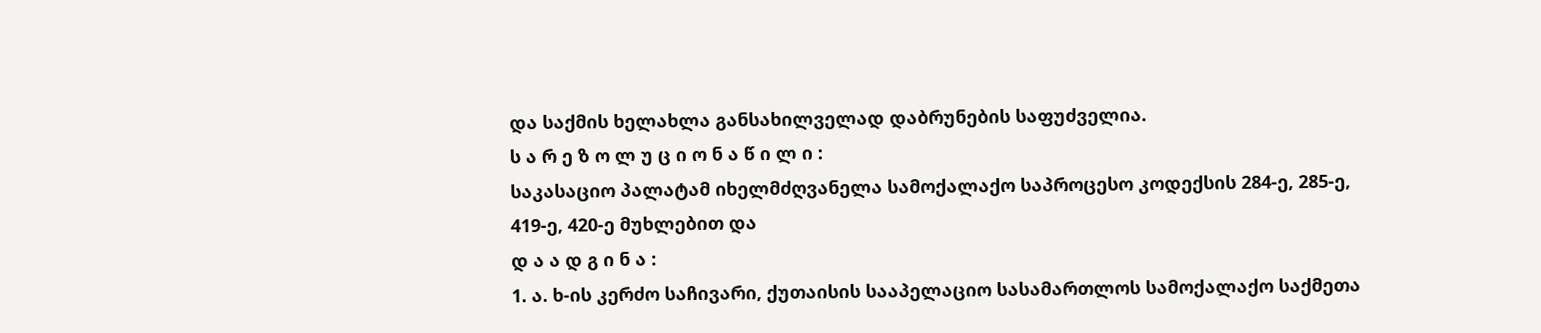და საქმის ხელახლა განსახილველად დაბრუნების საფუძველია.
ს ა რ ე ზ ო ლ უ ც ი ო ნ ა წ ი ლ ი :
საკასაციო პალატამ იხელმძღვანელა სამოქალაქო საპროცესო კოდექსის 284-ე, 285-ე, 419-ე, 420-ე მუხლებით და
დ ა ა დ გ ი ნ ა :
1. ა. ხ-ის კერძო საჩივარი, ქუთაისის სააპელაციო სასამართლოს სამოქალაქო საქმეთა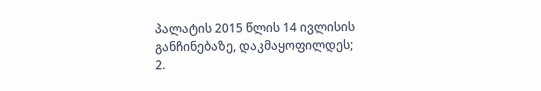პალატის 2015 წლის 14 ივლისის განჩინებაზე, დაკმაყოფილდეს;
2.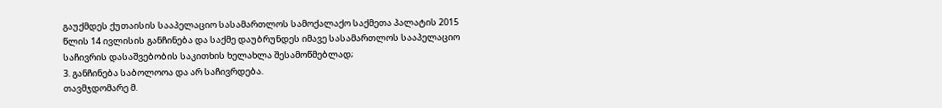გაუქმდეს ქუთაისის სააპელაციო სასამართლოს სამოქალაქო საქმეთა პალატის 2015 წლის 14 ივლისის განჩინება და საქმე დაუბრუნდეს იმავე სასამართლოს სააპელაციო საჩივრის დასაშვებობის საკითხის ხელახლა შესამოწმებლად;
3. განჩინება საბოლოოა და არ საჩივრდება.
თავმჯდომარე მ.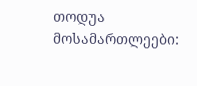თოდუა
მოსამართლეები: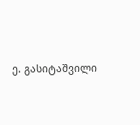ე. გასიტაშვილი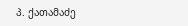პ. ქათამაძე